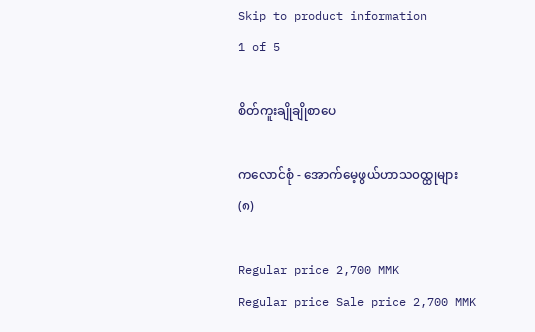Skip to product information
1 of 5

စိတ်ကူးချိုချိုစာပေ

ကလောင်စုံ - အောက်မေ့ဖွယ်ဟာသ၀ထ္ထုများ(၈)

Regular price 2,700 MMK
Regular price Sale price 2,700 MMK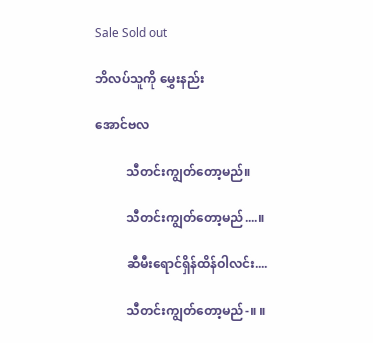Sale Sold out

ဘိလပ်သူကို မွှေးနည်း

အောင်ဗလ

          သီတင်းကျွတ်တော့မည်။

          သီတင်းကျွတ်တော့မည်....။

          ဆီမီးရောင်ရှိန်ထိန်ဝါလင်း....

          သီတင်းကျွတ်တော့မည်-။ ။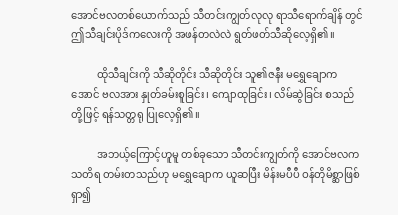အောင်ဗလတစ်ယောက်သည် သီတင်းကျွတ်လုလု ရာသီရောက်ချိန် တွင် ဤသီချင်းပိုဒ်ကလေးကို အဖန်တလဲလဲ ရွတ်ဖတ်သီဆိုလေ့ရှိ၏။

          ထိုသီချင်းကို သီဆိုတိုင်း သီဆိုတိုင်း သူ၏ဇနီး မရွှေချောက အောင် ဗလအား နှုတ်ခမ်းစူခြင်း၊ ကျောထုခြင်း၊ လိမ်ဆွဲခြင်း စသည်တို့ဖြင့် ရန်သတ္တရု ပြုလေ့ရှိ၏။

          အဘယ့်ကြောင့်ဟူမူ တစ်ခုသော သီတင်းကျွတ်ကို အောင်ဗလက သတိရ တမ်းတသည်ဟု မရွှေချောက ယူဆပြီး မိန်းမပီပီ ဝန်တိုမိစ္ဆာဖြစ် ရှာ၍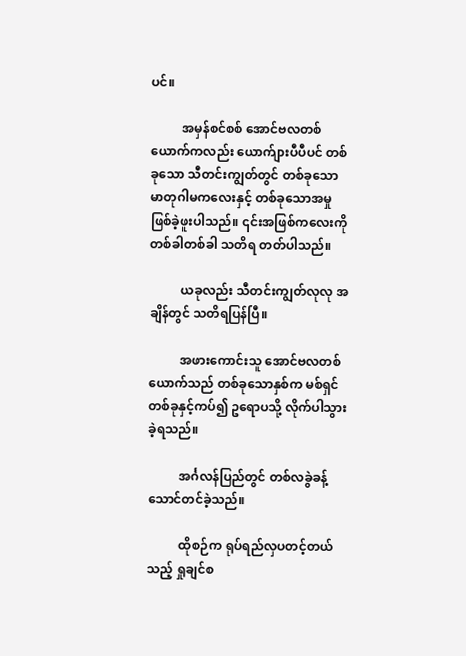ပင်။

          အမှန်စင်စစ် အောင်ဗလတစ်ယောက်ကလည်း ယောက်ျားပီပီပင် တစ်ခုသော သီတင်းကျွတ်တွင် တစ်ခုသော မာတုဂါမကလေးနှင့် တစ်ခုသောအမှုဖြစ်ခဲ့ဖူးပါသည်။ ၎င်းအဖြစ်ကလေးကို တစ်ခါတစ်ခါ သတိရ တတ်ပါသည်။

          ယခုလည်း သီတင်းကျွတ်လုလု အချိန်တွင် သတိရပြန်ပြီ။

          အဖားကောင်းသူ အောင်ဗလတစ်ယောက်သည် တစ်ခုသောနှစ်က မစ်ရှင်တစ်ခုနှင့်ကပ်၍ ဥရောပသို့ လိုက်ပါသွားခဲ့ရသည်။

          အင်္ဂလန်ပြည်တွင် တစ်လခွဲခန့် သောင်တင်ခဲ့သည်။

          ထိုစဉ်က ရုပ်ရည်လှပတင့်တယ်သည့် ရှုချင်စ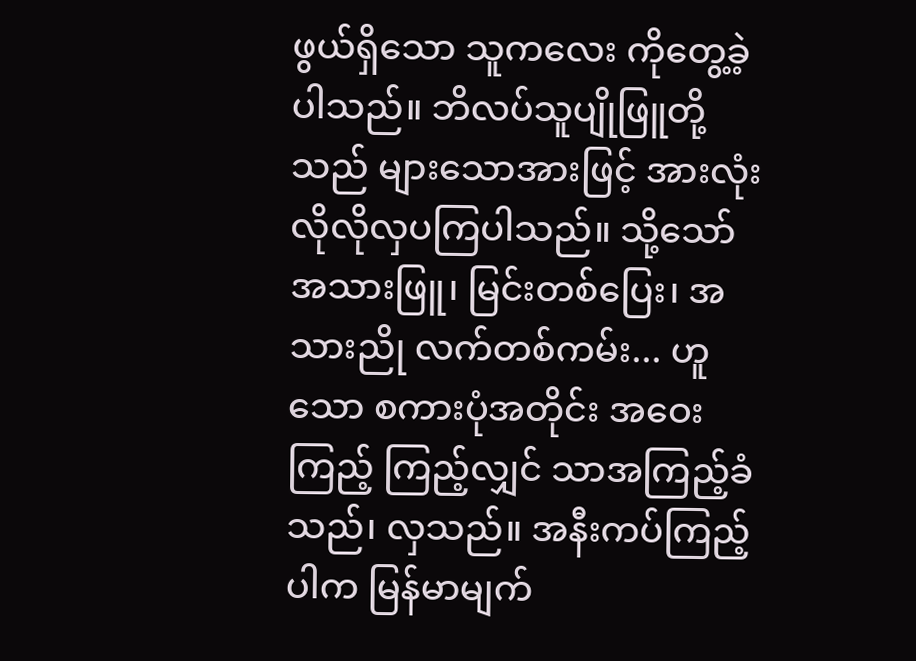ဖွယ်ရှိသော သူကလေး ကိုတွေ့ခဲ့ပါသည်။ ဘိလပ်သူပျိုဖြူတို့သည် များသောအားဖြင့် အားလုံး လိုလိုလှပကြပါသည်။ သို့သော် အသားဖြူ၊ မြင်းတစ်ပြေး၊ အသားညို လက်တစ်ကမ်း... ဟူသော စကားပုံအတိုင်း အဝေးကြည့် ကြည့်လျှင် သာအကြည့်ခံသည်၊ လှသည်။ အနီးကပ်ကြည့်ပါက မြန်မာမျက်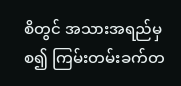စိတွင် အသားအရည်မှစ၍ ကြမ်းတမ်းခက်တ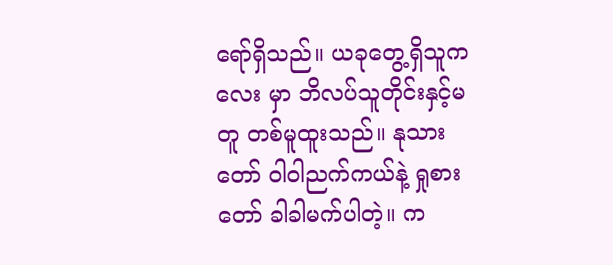ရော်ရှိသည်။ ယခုတွေ့ရှိသူကလေး မှာ ဘိလပ်သူတိုင်းနှင့်မတူ တစ်မူထူးသည်။ နုသားတော် ဝါဝါညက်ကယ်နဲ့ ရှုစားတော် ခါခါမက်ပါတဲ့။ က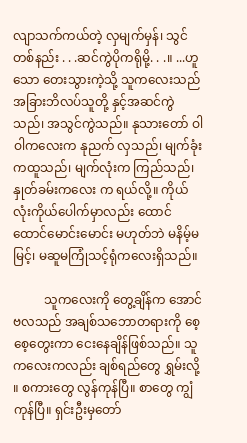လျာသက်ကယ်တဲ့ လှမျက်မှန်၊ သွင်တစ်နည်း . . .ဆင်ကွဲပိုကရိုမို့. . .။ ...ဟူသော တေးသွားကဲ့သို့ သူကလေးသည် အခြားဘိလပ်သူတို့ နှင့်အဆင်ကွဲသည်၊ အသွင်ကွဲသည်။ နုသားတော် ဝါဝါကလေးက နုညက် လှသည်၊ မျက်ခုံးကထူသည်၊ မျက်လုံးက ကြည်သည်၊ နှုတ်ခမ်းကလေး က ရယ်လို့။ ကိုယ်လုံးကိုယ်ပေါက်မှာလည်း ထောင်ထောင်မောင်းမောင်း မဟုတ်ဘဲ မနိမ့်မမြင့်၊ မဆူမကြုံသင့်ရုံကလေးရှိသည်။

          သူကလေးကို တွေ့ချိန်က အောင်ဗလသည် အချစ်သဘောတရားကို စေ့စေ့တွေးကာ ငေးနေချိန်ဖြစ်သည်။ သူကလေးကလည်း ချစ်ရည်တွေ ရွှမ်းလို့ ။ စကားတွေ လွန်ကုန်ပြီ။ စာတွေ ကျွံကုန်ပြီ။ ရှင်းဦးမှတော်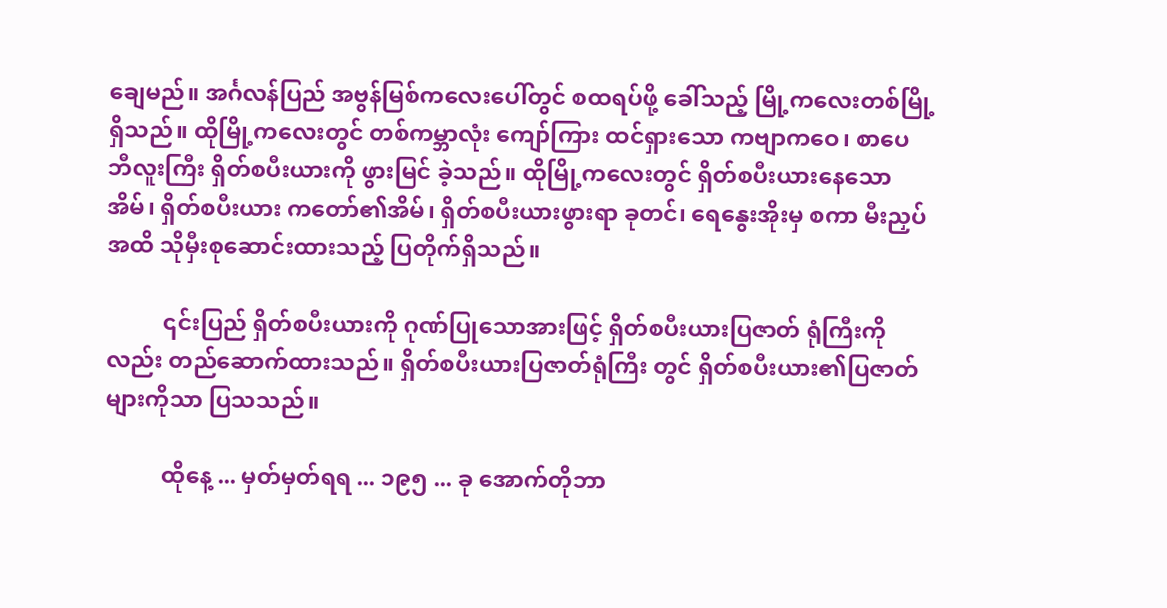ချေမည်။ အင်္ဂလန်ပြည် အဗွန်မြစ်ကလေးပေါ်တွင် စထရပ်ဖို့ ခေါ်သည့် မြို့ကလေးတစ်မြို့ရှိသည်။ ထိုမြို့ကလေးတွင် တစ်ကမ္ဘာလုံး ကျော်ကြား ထင်ရှားသော ကဗျာကဝေ၊ စာပေ ဘီလူးကြီး ရှိတ်စပီးယားကို ဖွားမြင် ခဲ့သည်။ ထိုမြို့ကလေးတွင် ရှိတ်စပီးယားနေသောအိမ်၊ ရှိတ်စပီးယား ကတော်၏အိမ်၊ ရှိတ်စပီးယားဖွားရာ ခုတင်၊ ရေနွေးအိုးမှ စကာ မီးညှပ် အထိ သိုမှီးစုဆောင်းထားသည့် ပြတိုက်ရှိသည်။

          ၎င်းပြည် ရှိတ်စပီးယားကို ဂုဏ်ပြုသောအားဖြင့် ရှိတ်စပီးယားပြဇာတ် ရုံကြီးကိုလည်း တည်ဆောက်ထားသည်။ ရှိတ်စပီးယားပြဇာတ်ရုံကြီး တွင် ရှိတ်စပီးယား၏ပြဇာတ်များကိုသာ ပြသသည်။

          ထိုနေ့ ... မှတ်မှတ်ရရ ... ၁၉၅ ... ခု အောက်တိုဘာ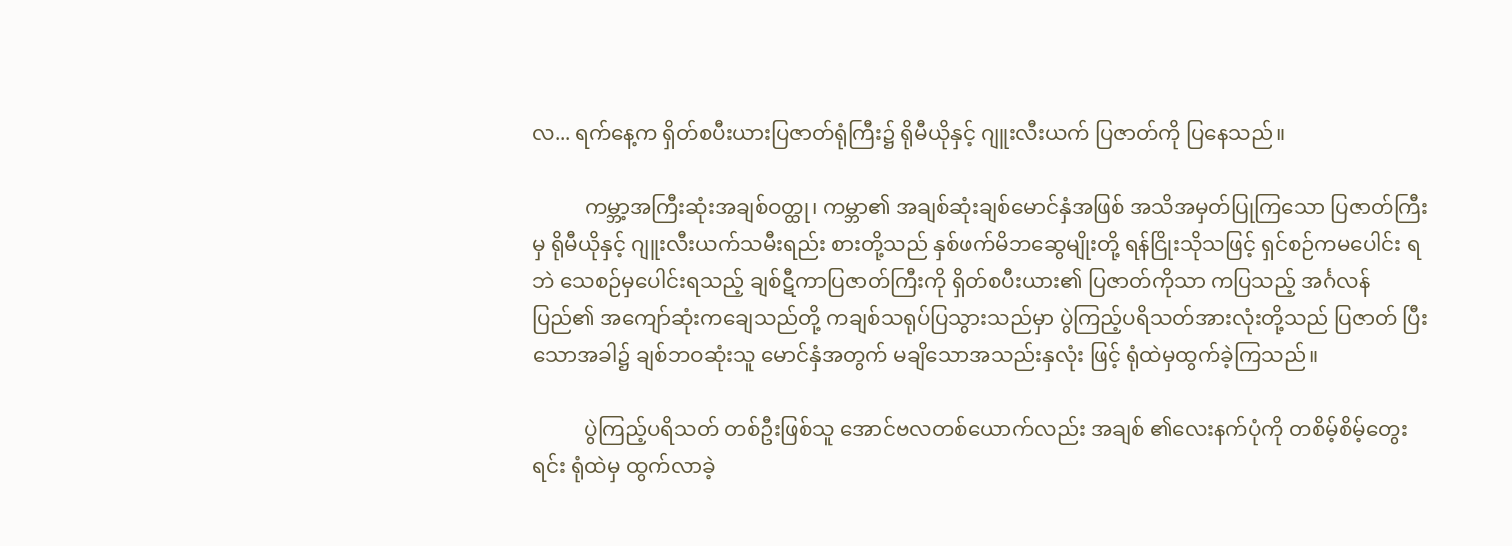လ... ရက်နေ့က ရှိတ်စပီးယားပြဇာတ်ရုံကြီး၌ ရိုမီယိုနှင့် ဂျူးလီးယက် ပြဇာတ်ကို ပြနေသည်။

          ကမ္ဘာ့အကြီးဆုံးအချစ်ဝတ္ထု၊ ကမ္ဘာ၏ အချစ်ဆုံးချစ်မောင်နှံအဖြစ် အသိအမှတ်ပြုကြသော ပြဇာတ်ကြီးမှ ရိုမီယိုနှင့် ဂျူးလီးယက်သမီးရည်း စားတို့သည် နှစ်ဖက်မိဘဆွေမျိုးတို့ ရန်ငြိုးသိုသဖြင့် ရှင်စဉ်ကမပေါင်း ရဘဲ သေစဉ်မှပေါင်းရသည့် ချစ်ဋီကာပြဇာတ်ကြီးကို ရှိတ်စပီးယား၏ ပြဇာတ်ကိုသာ ကပြသည့် အင်္ဂလန်ပြည်၏ အကျော်ဆုံးကချေသည်တို့ ကချစ်သရုပ်ပြသွားသည်မှာ ပွဲကြည့်ပရိသတ်အားလုံးတို့သည် ပြဇာတ် ပြီးသောအခါ၌ ချစ်ဘဝဆုံးသူ မောင်နှံအတွက် မချိသောအသည်းနှလုံး ဖြင့် ရုံထဲမှထွက်ခဲ့ကြသည်။

          ပွဲကြည့်ပရိသတ် တစ်ဦးဖြစ်သူ အောင်ဗလတစ်ယောက်လည်း အချစ် ၏လေးနက်ပုံကို တစိမ့်စိမ့်တွေးရင်း ရုံထဲမှ ထွက်လာခဲ့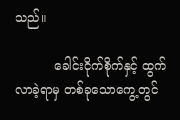သည်။

          ခေါင်းငိုက်စိုက်နှင့် ထွက်လာခဲ့ရာမှ တစ်ခုသောကွေ့တွင်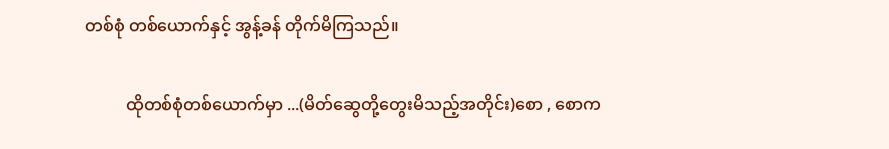တစ်စုံ တစ်ယောက်နှင့် အွန့်ခန် တိုက်မိကြသည်။

          ထိုတစ်စုံတစ်ယောက်မှာ ...(မိတ်ဆွေတို့တွေးမိသည့်အတိုင်း)စော , စောက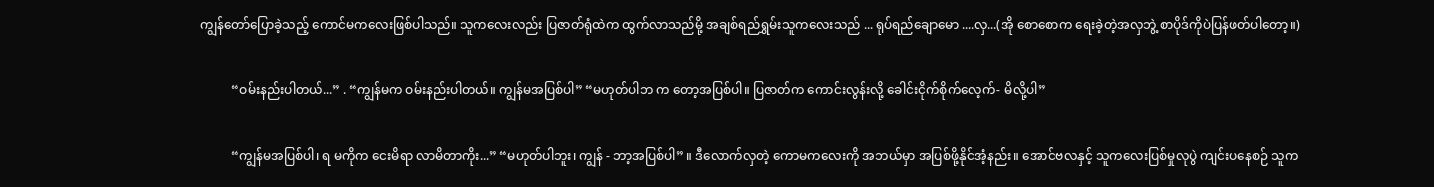ကျွန်တော်ပြောခဲ့သည့် ကောင်မကလေးဖြစ်ပါသည်။ သူကလေးလည်း ပြဇာတ်ရုံထဲက ထွက်လာသည်မို့ အချစ်ရည်ရွှမ်းသူကလေးသည် ... ရုပ်ရည်ချောမော ....လှ...(အို စောစောက ရေးခဲ့တဲ့အလှဘွဲ့ စာပိုဒ်ကိုပဲပြန်ဖတ်ပါတော့။)

          “ဝမ်းနည်းပါတယ်...” . “ကျွန်မက ဝမ်းနည်းပါတယ်။ ကျွန်မအပြစ်ပါ” “မဟုတ်ပါဘ က တော့အပြစ်ပါ။ ပြဇာတ်က ကောင်းလွန်းလို့ ခေါင်းငိုက်စိုက်လေ့က်- မိလို့ပါ”

          “ကျွန်မအပြစ်ပါ၊ ရ မကိုက ငေးမိရာ လာမိတာကိုး...” “မဟုတ်ပါဘူး၊ ကျွန် - ဘာ့အပြစ်ပါ” ။ ဒီလောက်လှတဲ့ ကောမကလေးကို အဘယ်မှာ အပြစ်ဖို့နိုင်အံ့နည်း။ အောင်ဗလနှင့် သူကလေးပြစ်မှုလုပွဲ ကျင်းပနေစဉ် သူက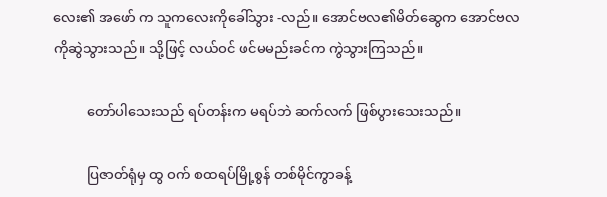လေး၏ အဖော် က သူကလေးကိုခေါ်သွား -လည်။ အောင်ဗလ၏မိတ်ဆွေက အောင်ဗလ ကိုဆွဲသွားသည်။ သို့ဖြင့် လယ်ဝင် ဖင်မမည်းခင်က ကွဲသွားကြသည်။

          တော်ပါသေးသည် ရပ်တန်းက မရပ်ဘဲ ဆက်လက် ဖြစ်ပွားသေးသည်။

          ပြဇာတ်ရုံမှ ထွ ဝက် စထရပ်မြို့စွန် တစ်မိုင်ကွာခန့်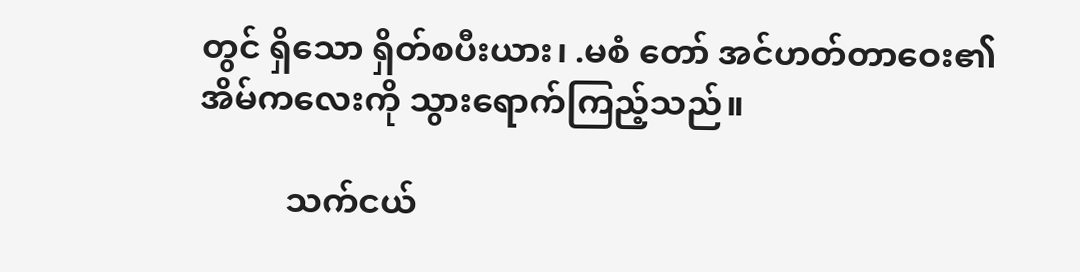တွင် ရှိသော ရှိတ်စပီးယား၊ .မစံ တော် အင်ဟတ်တာဝေး၏ အိမ်ကလေးကို သွားရောက်ကြည့်သည်။

          သက်ငယ်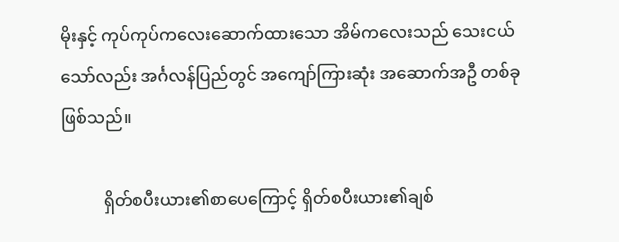မိုးနှင့် ကုပ်ကုပ်ကလေးဆောက်ထားသော အိမ်ကလေးသည် သေးငယ်သော်လည်း အင်္ဂလန်ပြည်တွင် အကျော်ကြားဆုံး အဆောက်အဦ တစ်ခုဖြစ်သည်။

          ရှိတ်စပီးယား၏စာပေကြောင့် ရှိတ်စပီးယား၏ချစ်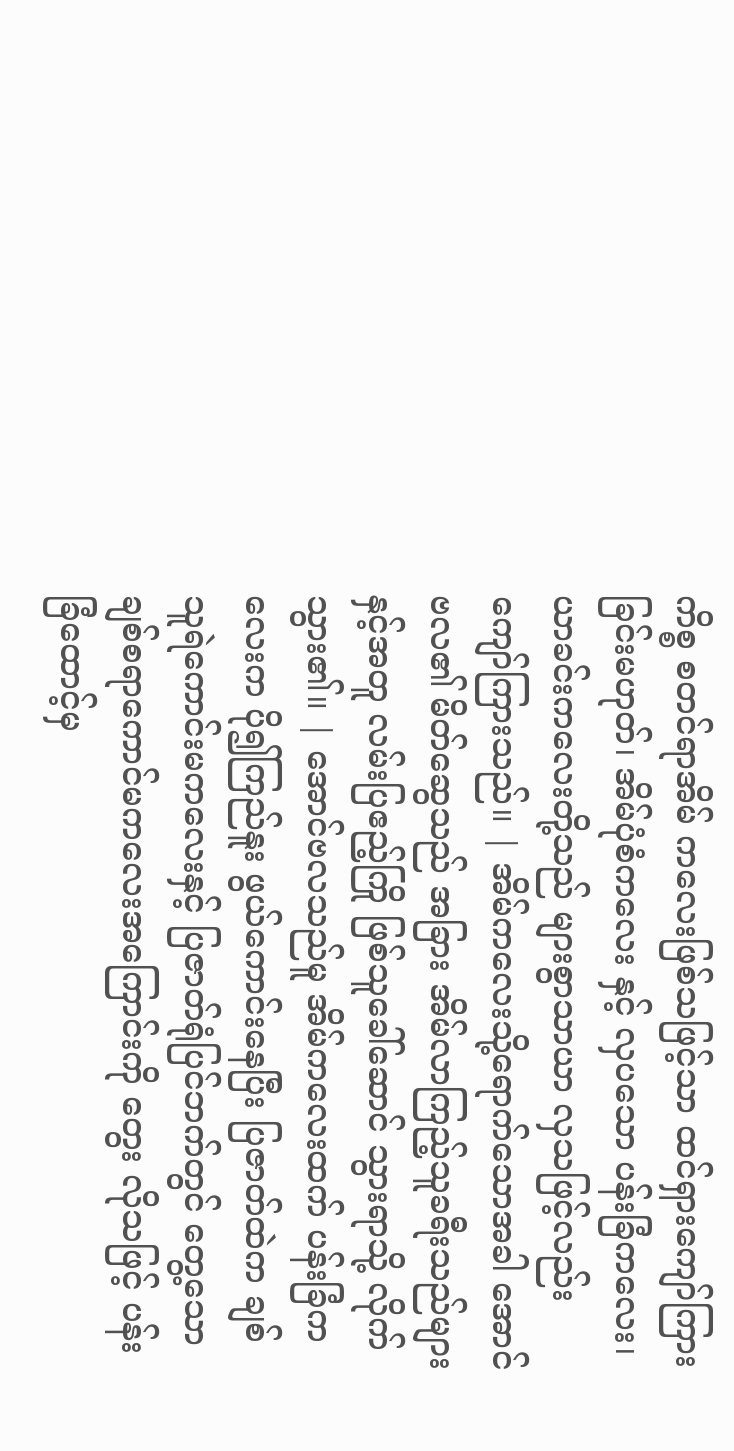ကိစ္စ စတင်ရာအိမ် ကလေးဖြစ်သဖြင့်သာ ထင်ရှားကျော်ကြားခြင်းမဟုတ်၊ အိမ်ပုံစံကလေး နှင့် လှပသော ပန်းခြံကလေး၊ ယာခင်းကလေးတို့သည် များစွာသာယာ လှသဖြင့်လည်း ကျော်ကြားသည်။ | အိမ်ကလေးသို့ရောက်သောအခါ အောင်ဗလ၏ မိတ်ဆွေသည် အခြား အိမ်လာကြည့်သူခရီးသည်များနှင့်အတူ လမ်းပြဧည့်ကြို ဖြစ်သူခေါ်ဆောင် သွားရာသို့ လိုက်သွား၏။ | အောင်ဗလသည်မူ အိမ်ကလေးထက် ပန်းခြံကလေးက ပို၍ကြည်နူး ဖွယ်ကောင်းနေပြီး ပြဇာတ်ထဲက ချစ်သူရဲကောင်းမကလေးနှင့် ပြဇာတ်ရုံပြင်ဘက်တွင် တွေ့သော ချစ်စရာကောင်မကလေးအကြောင်းကို တွေး လိုသဖြင့် ပန်းခြံထောင့်မှ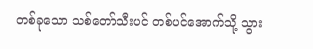တစ်ခုသော သစ်တော်သီးပင် တစ်ပင်အောက်သို့ သွား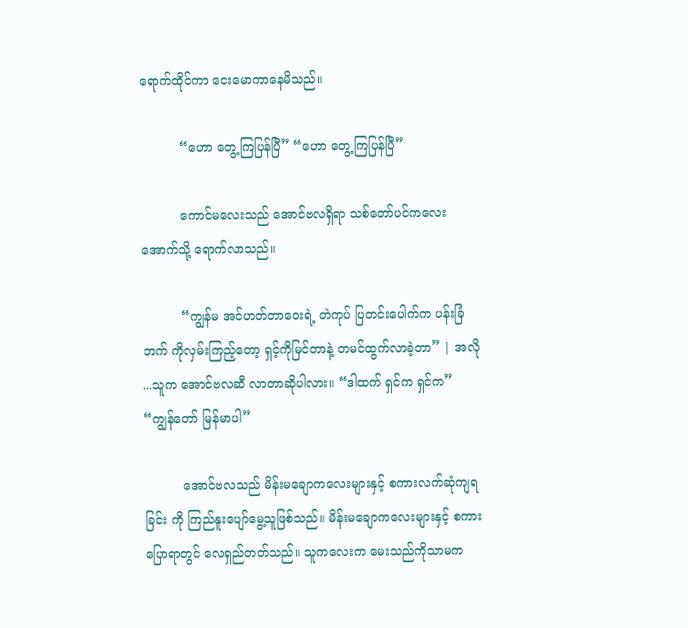ရောက်ထိုင်ကာ ငေးမောကာနေမိသည်။

          “ဟော တွေ့ကြပြန်ပြီ” “ဟော တွေ့ကြပြန်ပြီ”

          ကောင်မလေးသည် အောင်ဗလရှိရာ သစ်တော်ပင်ကလေးအောက်သို့ ရောက်လာသည်။

          “ကျွန်မ အင်ဟတ်တာဝေးရဲ့ တဲကုပ် ပြတင်းပေါက်က ပန်းခြံဘက် ကိုလှမ်းကြည့်တော့ ရှင့်ကိုမြင်တာနဲ့ တမင်ထွက်လာခဲ့တာ” | အလို ...သူက အောင်ဗလဆီ လာတာဆိုပါလား။ “ဒါထက် ရှင်က ရှင်က” “ကျွန်တော် မြန်မာပါ”

          အောင်ဗလသည် မိန်းမချောကလေးများနှင့် စကားလက်ဆုံကျရခြင်း ကို ကြည်နူးပျော်မွေ့သူဖြစ်သည်။ မိန်းမချောကလေးများနှင့် စကား ပြောရာတွင် လေရှည်တတ်သည်။ သူကလေးက မေးသည်ကိုသာမက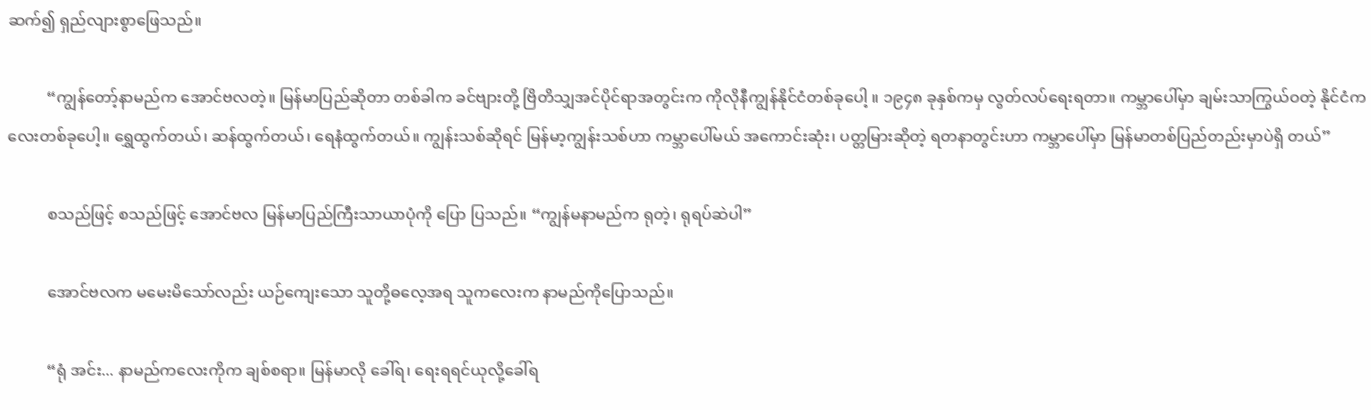ဆက်၍ ရှည်လျားစွာဖြေသည်။

          “ကျွန်တော့်နာမည်က အောင်ဗလတဲ့။ မြန်မာပြည်ဆိုတာ တစ်ခါက ခင်ဗျားတို့ ဗြိတိသျှအင်ပိုင်ရာအတွင်းက ကိုလိုနီကျွန်နိုင်ငံတစ်ခုပေါ့ ။ ၁၉၄၈ ခုနှစ်ကမှ လွတ်လပ်ရေးရတာ။ ကမ္ဘာပေါ်မှာ ချမ်းသာကြွယ်ဝတဲ့ နိုင်ငံကလေးတစ်ခုပေါ့။ ရွှေထွက်တယ်၊ ဆန်ထွက်တယ်၊ ရေနံထွက်တယ်။ ကျွန်းသစ်ဆိုရင် မြန်မာ့ကျွန်းသစ်ဟာ ကမ္ဘာပေါ်မယ် အကောင်းဆုံး၊ ပတ္တမြားဆိုတဲ့ ရတနာတွင်းဟာ ကမ္ဘာပေါ်မှာ မြန်မာတစ်ပြည်တည်းမှာပဲရှိ တယ်”

          စသည်ဖြင့် စသည်ဖြင့် အောင်ဗလ မြန်မာပြည်ကြီးသာယာပုံကို ပြော ပြသည်။ “ကျွန်မနာမည်က ရုတဲ့၊ ရုရပ်ဆဲပါ”

          အောင်ဗလက မမေးမိသော်လည်း ယဉ်ကျေးသော သူတို့ဓလေ့အရ သူကလေးက နာမည်ကိုပြောသည်။

          “ရုံ အင်း... နာမည်ကလေးကိုက ချစ်စရာ။ မြန်မာလို ခေါ်ရ၊ ရေးရရင်ယုလို့ခေါ်ရ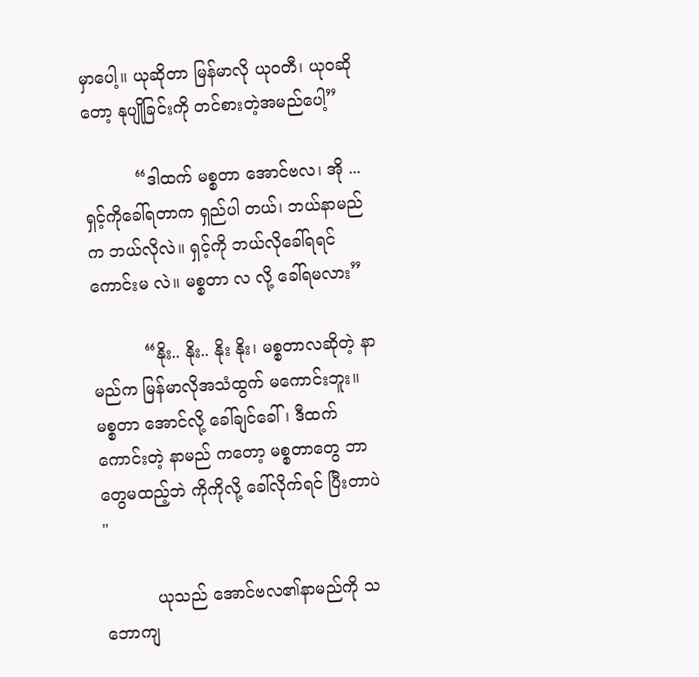မှာပေါ့။ ယုဆိုတာ မြန်မာလို ယုဝတီ၊ ယုဝဆိုတော့ နုပျိုခြင်းကို တင်စားတဲ့အမည်ပေါ့”

          “ဒါထက် မစ္စတာ အောင်ဗလ၊ အို ... ရှင့်ကိုခေါ်ရတာက ရှည်ပါ တယ်၊ ဘယ်နာမည်က ဘယ်လိုလဲ။ ရှင့်ကို ဘယ်လိုခေါ်ရရင် ကောင်းမ လဲ။ မစ္စတာ လ လို့ ခေါ်ရမလား”

          “နိုး.. နိုး.. နိုး နိုး၊ မစ္စတာလဆိုတဲ့ နာမည်က မြန်မာလိုအသံထွက် မကောင်းဘူး။ မစ္စတာ အောင်လို့ ခေါ်ချင်ခေါ်၊ ဒီထက်ကောင်းတဲ့ နာမည် ကတော့ မစ္စတာတွေ ဘာတွေမထည့်ဘဲ ကိုကိုလို့ ခေါ်လိုက်ရင် ပြီးတာပဲ  "

          ယုသည် အောင်ဗလ၏နာမည်ကို သဘောကျ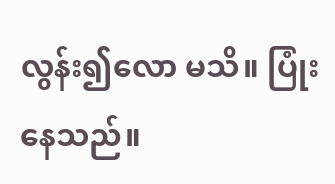လွန်း၍လော မသိ။ ပြုံးနေသည်။